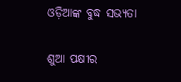ଓଡ଼ିଆଙ୍କ ବୁଦ୍ଧ ସଭ୍ୟତା

ଶୁଆ ପକ୍ଷୀର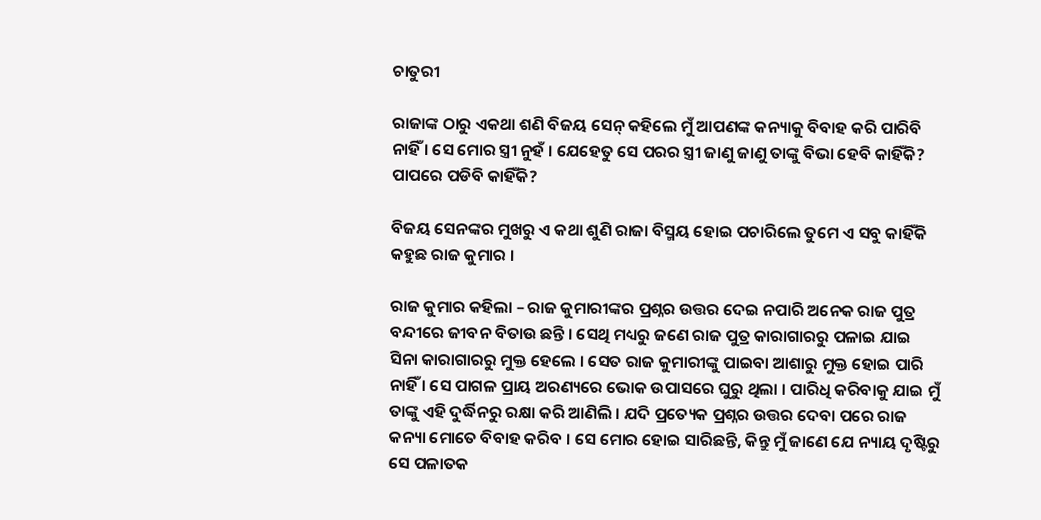ଚାତୁରୀ

ରାଜାଙ୍କ ଠାରୁ ଏକଥା ଶଣି ବିଜୟ ସେନ୍ କହିଲେ ମୁଁ ଆପଣଙ୍କ କନ୍ୟାକୁ ବିବାହ କରି ପାରିବି ନାହିଁ । ସେ ମୋର ସ୍ତ୍ରୀ ନୁହଁ । ଯେହେତୁ ସେ ପରର ସ୍ତ୍ରୀ ଜାଣୁ ଜାଣୁ ତାଙ୍କୁ ବିଭା ହେବି କାହିଁକି? ପାପରେ ପଡିବି କାହିଁକି?

ବିଜୟ ସେନଙ୍କର ମୁଖରୁ ଏ କଥା ଶୁଣି ରାଜା ବିସ୍ମୟ ହୋଇ ପଚାରିଲେ ତୁମେ ଏ ସବୁ କାହିଁକି କହୁଛ ରାଜ କୁମାର ।

ରାଜ କୁମାର କହିଲା – ରାଜ କୁମାରୀଙ୍କର ପ୍ରଶ୍ନର ଉତ୍ତର ଦେଇ ନପାରି ଅନେକ ରାଜ ପୁତ୍ର ବନ୍ଦୀରେ ଜୀବନ ବିତାଉ ଛନ୍ତି । ସେଥି ମଧ୍ୟରୁ ଜଣେ ରାଜ ପୁତ୍ର କାରାଗାରରୁ ପଳାଇ ଯାଇ ସିନା କାରାଗାରରୁ ମୁକ୍ତ ହେଲେ । ସେତ ରାଜ କୁମାରୀଙ୍କୁ ପାଇବା ଆଶାରୁ ମୁକ୍ତ ହୋଇ ପାରି ନାହିଁ । ସେ ପାଗଳ ପ୍ରାୟ ଅରଣ୍ୟରେ ଭୋକ ଉପାସରେ ଘୁରୁ ଥିଲା । ପାରିଧି କରିବାକୁ ଯାଇ ମୁଁ ତାଙ୍କୁ ଏହି ଦୁର୍ଦ୍ଧିନରୁ ରକ୍ଷା କରି ଆଣିଲି । ଯଦି ପ୍ରତ୍ୟେକ ପ୍ରଶ୍ନର ଉତ୍ତର ଦେବା ପରେ ରାଜ କନ୍ୟା ମୋତେ ବିବାହ କରିବ । ସେ ମୋର ହୋଇ ସାରିଛନ୍ତି, କିନ୍ତୁ ମୁଁ ଜାଣେ ଯେ ନ୍ୟାୟ ଦୃଷ୍ଟିରୁ ସେ ପଳାତକ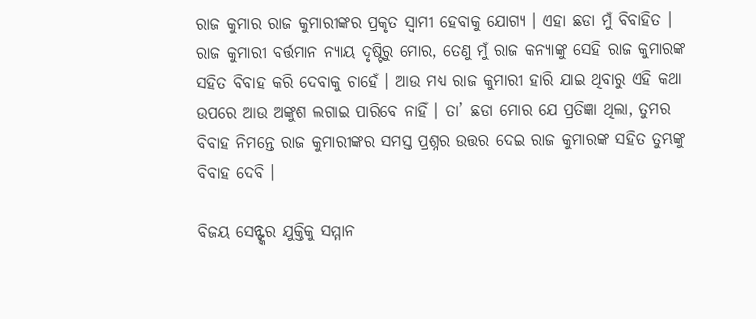ରାଜ କୁମାର ରାଜ କୁମାରୀଙ୍କର ପ୍ରକୃତ ସ୍ୱାମୀ ହେବାକୁ ଯୋଗ୍ୟ । ଏହା ଛଡା ମୁଁ ବିବାହିତ । ରାଜ କୁମାରୀ ବର୍ତ୍ତମାନ ନ୍ୟାୟ ଦୃଷ୍ଟିରୁ ମୋର, ତେଣୁ ମୁଁ ରାଜ କନ୍ୟାଙ୍କୁ ସେହି ରାଜ କୁମାରଙ୍କ ସହିତ ବିବାହ କରି ଦେବାକୁ ଚାହେଁ । ଆଉ ମଧ୍ୟ ରାଜ କୁମାରୀ ହାରି ଯାଇ ଥିବାରୁ ଏହି କଥା ଉପରେ ଆଉ ଅଙ୍କୁଶ ଲଗାଇ ପାରିବେ ନାହିଁ । ତା’ ଛଡା ମୋର ଯେ ପ୍ରତିଜ୍ଞା ଥିଲା, ତୁମର ବିବାହ ନିମନ୍ତେ ରାଜ କୁମାରୀଙ୍କର ସମସ୍ତ ପ୍ରଶ୍ନର ଉତ୍ତର ଦେଇ ରାଜ କୁମାରଙ୍କ ସହିତ ତୁମ୍ଭଙ୍କୁ ବିବାହ ଦେବି ।

ବିଜୟ ସେନ୍ଙ୍କର ଯୁକ୍ତିକୁ ସମ୍ମାନ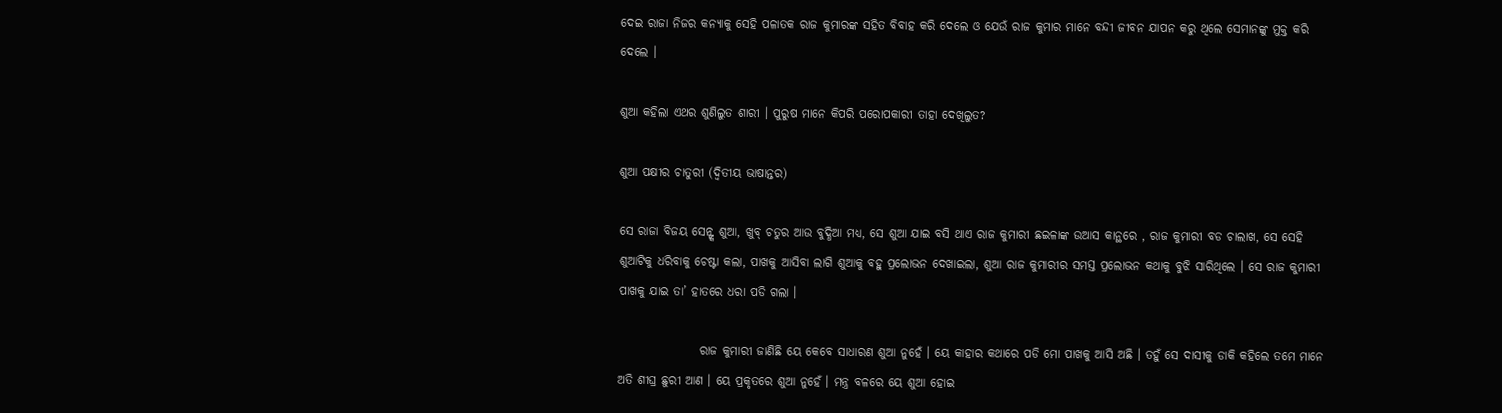ଦେଇ ରାଜା ନିଜର କନ୍ୟାକୁ ସେହି ପଳାତକ ରାଜ କୁମାରଙ୍କ ସହିତ ବିବାହ କରି ଦେଲେ ଓ ଯେଉଁ ରାଜ କୁମାର ମାନେ ବନ୍ଦୀ ଜୀବନ ଯାପନ କରୁ ଥିଲେ ସେମାନଙ୍କୁ ମୁକ୍ତ କରି ଦେଲେ ।

ଶୁଆ କହିଲା ଏଥର ଶୁଣିଲୁତ ଶାରୀ । ପୁରୁଷ ମାନେ କିପରି ପରୋପକାରୀ ତାହା ଦେଖିଲୁତ?

ଶୁଆ ପକ୍ଷୀର ଚାତୁରୀ (ଦ୍ଵିତୀୟ ଭାଷାନ୍ତର)

ସେ ରାଜା ବିଜୟ ସେନ୍ଙ୍କ ଶୁଆ, ଖୁବ୍ ଚତୁର ଆଉ ବୁଦ୍ଧିଆ ମଧ୍ୟ, ସେ ଶୁଆ ଯାଇ ବସି ଥାଏ ରାଜ କୁମାରୀ ଛଇଳାଙ୍କ ଉଆସ କାନ୍ଥରେ , ରାଜ କୁମାରୀ ବଡ ଚାଲାଖ, ସେ ସେହି ଶୁଆଟିକୁ ଧରିବାକୁ ଚେଷ୍ଟା କଲା, ପାଖକୁ ଆସିବା ଲାଗି ଶୁଆକୁ ବହୁ ପ୍ରଲୋଭନ ଦେଖାଇଲା, ଶୁଆ ରାଜ କୁମାରୀର ସମସ୍ତ ପ୍ରଲୋଭନ କଥାକୁ ବୁଝି ସାରିଥିଲେ । ସେ ରାଜ କୁମାରୀ ପାଖକୁ ଯାଇ ତା’ ହାତରେ ଧରା ପଡି ଗଲା ।

                 ରାଜ କୁମାରୀ ଜାଣିଛି ୟେ କେବେ ସାଧାରଣ ଶୁଆ ନୁହେଁ । ୟେ କାହାର କଥାରେ ପଡି ମୋ ପାଖକୁ ଆସି ଅଛି । ତହୁଁ ସେ ଦାସୀକୁ ଡାକି କହିଲେ ତମେ ମାନେ ଅତି ଶୀଘ୍ର ଛୁରୀ ଆଣ । ୟେ ପ୍ରକୃତରେ ଶୁଆ ନୁହେଁ । ମନ୍ତ୍ର ବଳରେ ୟେ ଶୁଆ ହୋଇ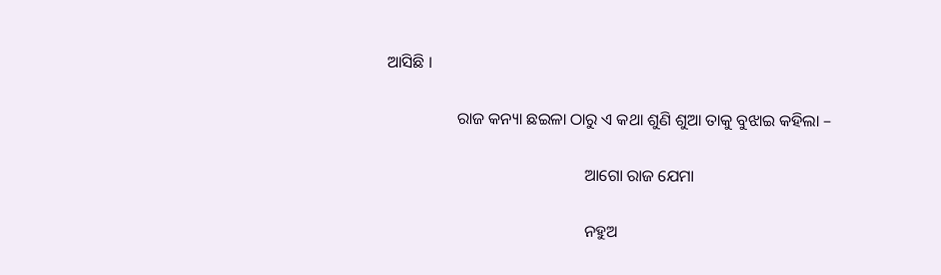ଆସିଛି ।

                 ରାଜ କନ୍ୟା ଛଇଳା ଠାରୁ ଏ କଥା ଶୁଣି ଶୁଆ ତାକୁ ବୁଝାଇ କହିଲା –

                                                ଆଗୋ ରାଜ ଯେମା

                                                ନହୁଅ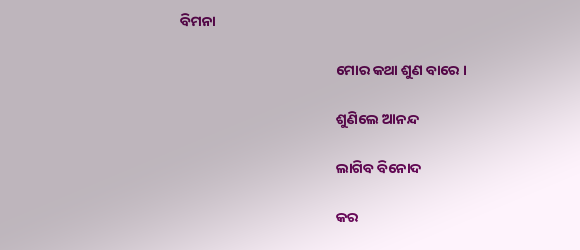ବିମନା

                                                ମୋର କଥା ଶୁଣ ବାରେ ।

                                                ଶୁଣିଲେ ଆନନ୍ଦ

                                                ଲାଗିବ ବିନୋଦ

                                                କର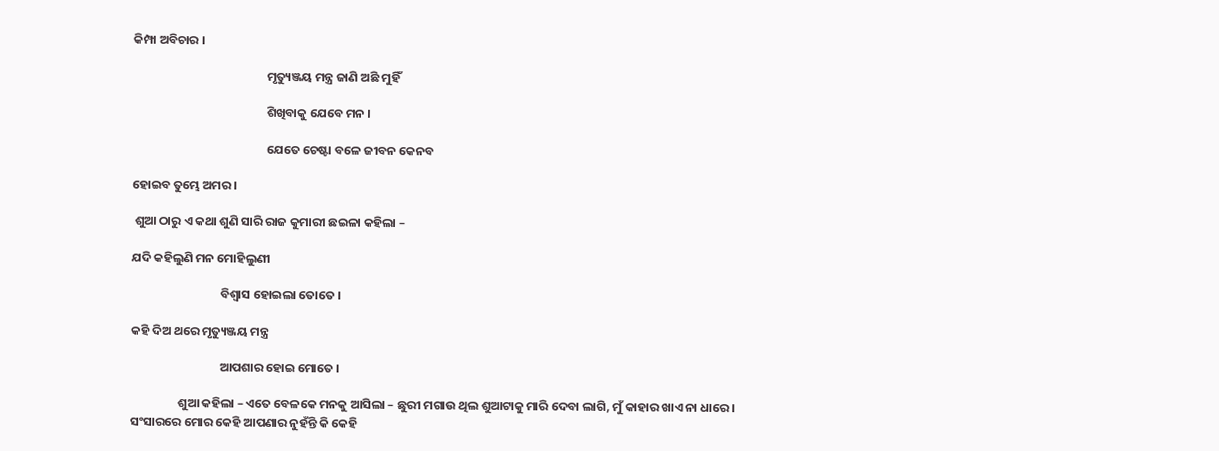କିମ୍ପା ଅବିଚାର ।

                                                ମୃତ୍ୟୁଞ୍ଜୟ ମନ୍ତ୍ର ଜାଣି ଅଛି ମୁହିଁ

                                                ଶିଖିବାକୁ ଯେବେ ମନ ।

                                                ଯେତେ ଚେଷ୍ଟା ବଳେ ଜୀବନ କେନବ

ହୋଇବ ତୁମ୍ଭେ ଅମର ।

 ଶୁଆ ଠାରୁ ଏ କଥା ଶୁଣି ସାରି ରାଜ କୁମାରୀ ଛଇଳା କହିଲା –

ଯଦି କହିଲୁଣି ମନ ମୋହିଲୁଣୀ

                                ବିଶ୍ୱାସ ହୋଇଲା ତୋତେ ।

କହି ଦିଅ ଥରେ ମୃତ୍ୟୁଞ୍ଜୟ ମନ୍ତ୍ର

                                ଆପଶାର ହୋଇ ମୋତେ ।

                 ଶୁଆ କହିଲା – ଏତେ ବେଳକେ ମନକୁ ଆସିଲା – ଛୁରୀ ମଗାଉ ଥିଲ ଶୁଆଟାକୁ ମାରି ଦେବା ଲାଗି, ମୁଁ କାହାର ଖାଏ ନା ଧାରେ । ସଂସାରରେ ମୋର କେହି ଆପଣାର ନୁହଁନ୍ତି କି କେହି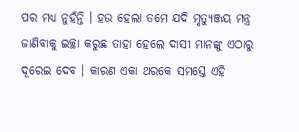ପର ମଧ୍ୟ ନୁହଁନ୍ତି । ହଉ ହେଲା ତମେ ଯଦି ମୃତ୍ୟୁଞ୍ଜୟ ମନ୍ତ୍ର ଜାଣିବାକୁ ଇଚ୍ଛା କରୁଛ ତାହା ହେଲେ ଦାସୀ ମାନଙ୍କୁ ଏଠାରୁ ଦୂରେଇ ଦେବ । କାରଣ ଏକା ଥରକେ ସମସ୍ତେ ଏହି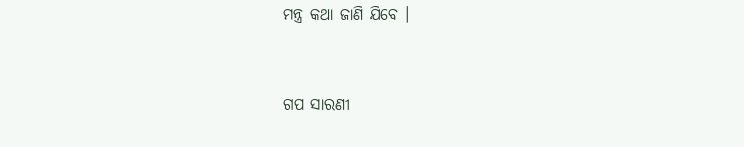ମନ୍ତ୍ର କଥା ଜାଣି ଯିବେ ।


ଗପ ସାରଣୀ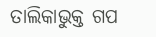ତାଲିକାଭୁକ୍ତ ଗପ